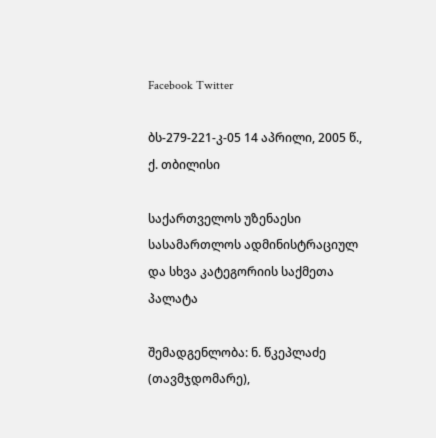Facebook Twitter

ბს-279-221-კ-05 14 აპრილი, 2005 წ., ქ. თბილისი

საქართველოს უზენაესი სასამართლოს ადმინისტრაციულ და სხვა კატეგორიის საქმეთა პალატა

შემადგენლობა: ნ. წკეპლაძე (თავმჯდომარე),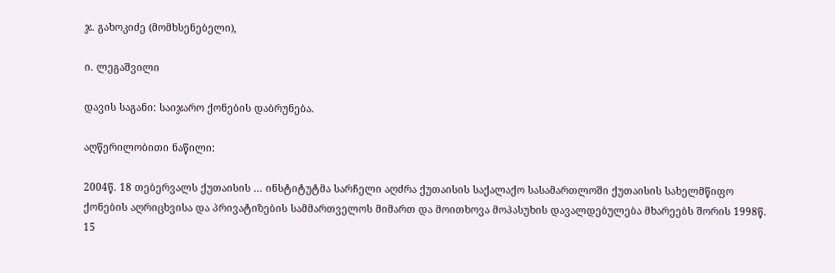ჯ. გახოკიძე (მომხსენებელი),

ი. ლეგაშვილი

დავის საგანი: საიჯარო ქონების დაბრუნება.

აღწერილობითი ნაწილი:

2004წ. 18 თებერვალს ქუთაისის ... ინსტიტუტმა სარჩელი აღძრა ქუთაისის საქალაქო სასამართლოში ქუთაისის სახელმწიფო ქონების აღრიცხვისა და პრივატიზების სამმართველოს მიმართ და მოითხოვა მოპასუხის დავალდებულება მხარეებს შორის 1998წ. 15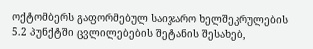ოქტომბერს გაფორმებულ საიჯარო ხელშეკრულების 5.2 პუნქტში ცვლილებების შეტანის შესახებ,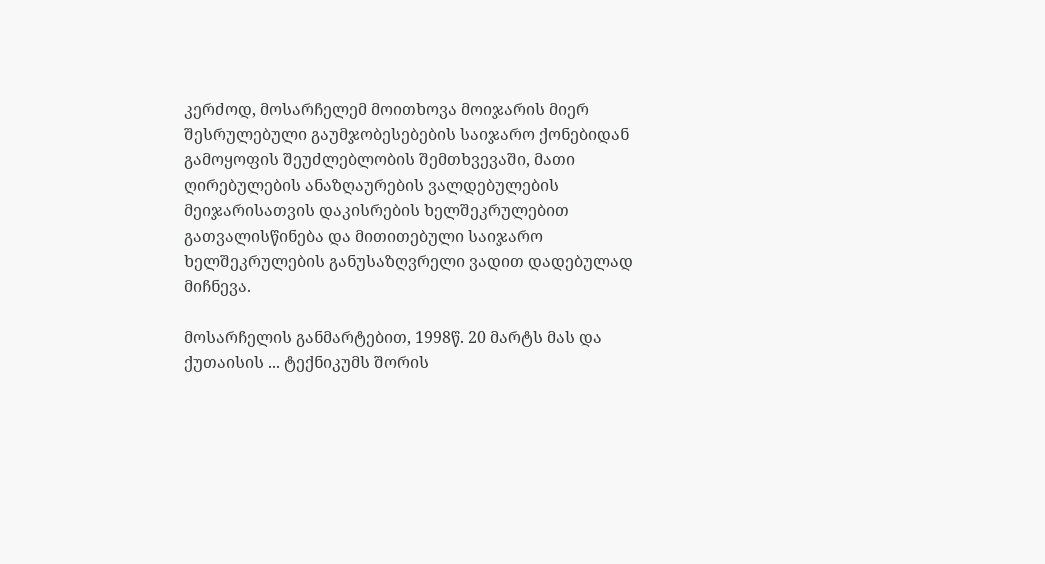კერძოდ, მოსარჩელემ მოითხოვა მოიჯარის მიერ შესრულებული გაუმჯობესებების საიჯარო ქონებიდან გამოყოფის შეუძლებლობის შემთხვევაში, მათი ღირებულების ანაზღაურების ვალდებულების მეიჯარისათვის დაკისრების ხელშეკრულებით გათვალისწინება და მითითებული საიჯარო ხელშეკრულების განუსაზღვრელი ვადით დადებულად მიჩნევა.

მოსარჩელის განმარტებით, 1998წ. 20 მარტს მას და ქუთაისის ... ტექნიკუმს შორის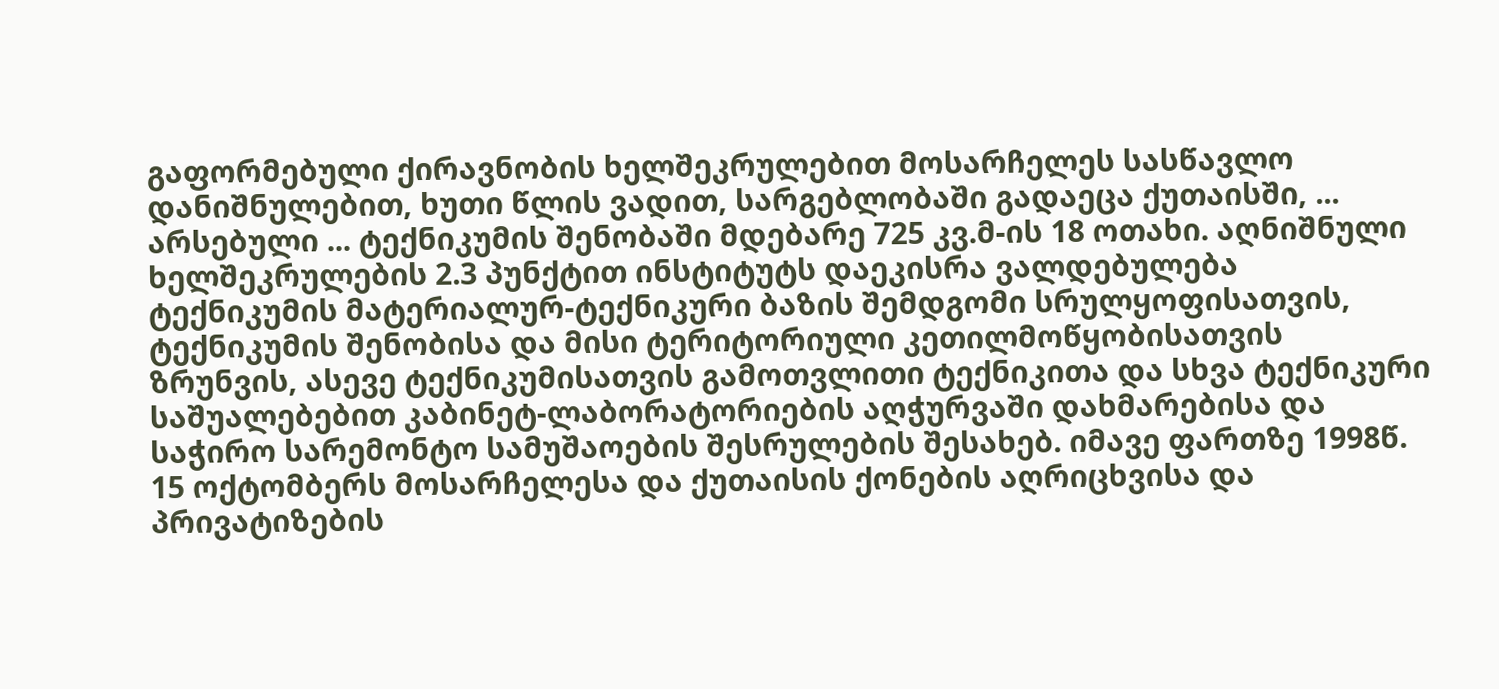გაფორმებული ქირავნობის ხელშეკრულებით მოსარჩელეს სასწავლო დანიშნულებით, ხუთი წლის ვადით, სარგებლობაში გადაეცა ქუთაისში, ... არსებული ... ტექნიკუმის შენობაში მდებარე 725 კვ.მ-ის 18 ოთახი. აღნიშნული ხელშეკრულების 2.3 პუნქტით ინსტიტუტს დაეკისრა ვალდებულება ტექნიკუმის მატერიალურ-ტექნიკური ბაზის შემდგომი სრულყოფისათვის, ტექნიკუმის შენობისა და მისი ტერიტორიული კეთილმოწყობისათვის ზრუნვის, ასევე ტექნიკუმისათვის გამოთვლითი ტექნიკითა და სხვა ტექნიკური საშუალებებით კაბინეტ-ლაბორატორიების აღჭურვაში დახმარებისა და საჭირო სარემონტო სამუშაოების შესრულების შესახებ. იმავე ფართზე 1998წ. 15 ოქტომბერს მოსარჩელესა და ქუთაისის ქონების აღრიცხვისა და პრივატიზების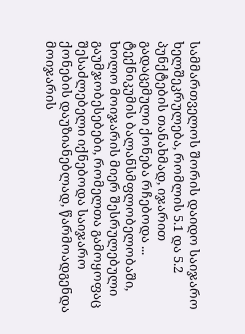სამმართველოს შორის დაიდო საიჯარო ხელშეკრულება, რომლის 5.1 და 5.2 პუნქტების თანახმად, იჯარით გადაცემული ქონება რჩებოდა ... ტექნიკუმის ბალანსმფლობელობაში, ხოლო მოიჯარის მიერ შესრულებული გაუმჯობესებები, რომელთა გამოყოფაც შესაძლებელი იქნებოდა საიჯარო ქონების დაუზიანებლად, წარმოადგენდა მოიჯარის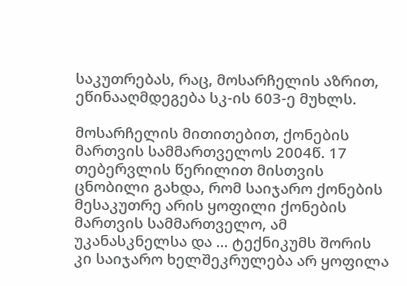საკუთრებას, რაც, მოსარჩელის აზრით, ეწინააღმდეგება სკ-ის 603-ე მუხლს.

მოსარჩელის მითითებით, ქონების მართვის სამმართველოს 2004წ. 17 თებერვლის წერილით მისთვის ცნობილი გახდა, რომ საიჯარო ქონების მესაკუთრე არის ყოფილი ქონების მართვის სამმართველო, ამ უკანასკნელსა და ... ტექნიკუმს შორის კი საიჯარო ხელშეკრულება არ ყოფილა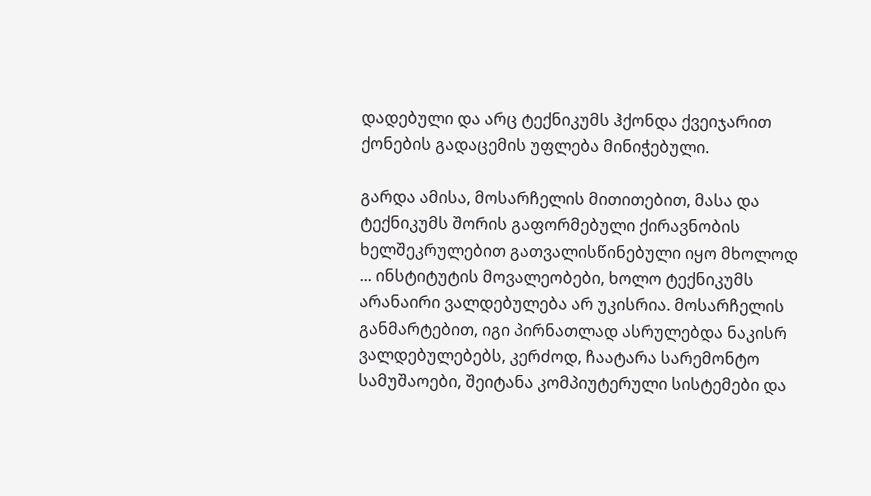დადებული და არც ტექნიკუმს ჰქონდა ქვეიჯარით ქონების გადაცემის უფლება მინიჭებული.

გარდა ამისა, მოსარჩელის მითითებით, მასა და ტექნიკუმს შორის გაფორმებული ქირავნობის ხელშეკრულებით გათვალისწინებული იყო მხოლოდ ... ინსტიტუტის მოვალეობები, ხოლო ტექნიკუმს არანაირი ვალდებულება არ უკისრია. მოსარჩელის განმარტებით, იგი პირნათლად ასრულებდა ნაკისრ ვალდებულებებს, კერძოდ, ჩაატარა სარემონტო სამუშაოები, შეიტანა კომპიუტერული სისტემები და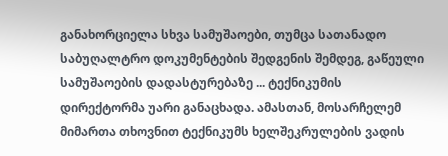განახორციელა სხვა სამუშაოები, თუმცა სათანადო საბუღალტრო დოკუმენტების შედგენის შემდეგ, გაწეული სამუშაოების დადასტურებაზე ... ტექნიკუმის დირექტორმა უარი განაცხადა. ამასთან, მოსარჩელემ მიმართა თხოვნით ტექნიკუმს ხელშეკრულების ვადის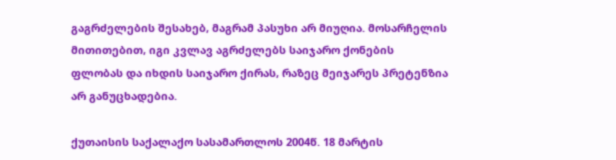გაგრძელების შესახებ, მაგრამ პასუხი არ მიუღია. მოსარჩელის მითითებით, იგი კვლავ აგრძელებს საიჯარო ქონების ფლობას და იხდის საიჯარო ქირას, რაზეც მეიჯარეს პრეტენზია არ განუცხადებია.

ქუთაისის საქალაქო სასამართლოს 2004წ. 18 მარტის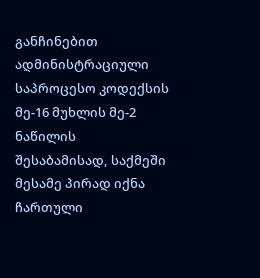განჩინებით ადმინისტრაციული საპროცესო კოდექსის მე-16 მუხლის მე-2 ნაწილის შესაბამისად, საქმეში მესამე პირად იქნა ჩართული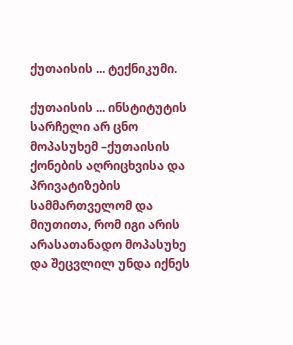ქუთაისის ... ტექნიკუმი.

ქუთაისის ... ინსტიტუტის სარჩელი არ ცნო მოპასუხემ –ქუთაისის ქონების აღრიცხვისა და პრივატიზების სამმართველომ და მიუთითა, რომ იგი არის არასათანადო მოპასუხე და შეცვლილ უნდა იქნეს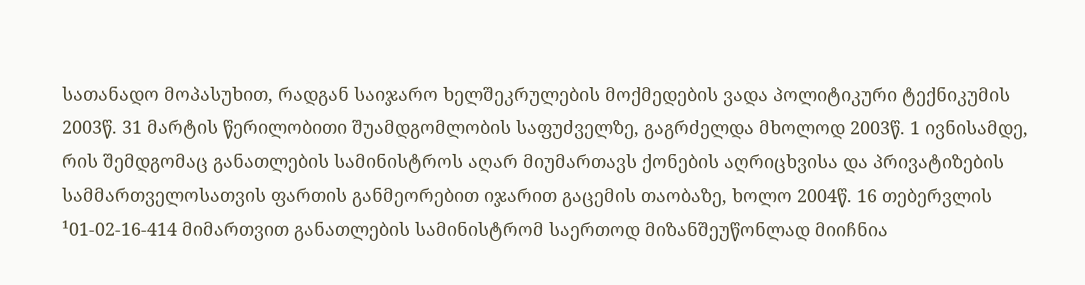სათანადო მოპასუხით, რადგან საიჯარო ხელშეკრულების მოქმედების ვადა პოლიტიკური ტექნიკუმის 2003წ. 31 მარტის წერილობითი შუამდგომლობის საფუძველზე, გაგრძელდა მხოლოდ 2003წ. 1 ივნისამდე, რის შემდგომაც განათლების სამინისტროს აღარ მიუმართავს ქონების აღრიცხვისა და პრივატიზების სამმართველოსათვის ფართის განმეორებით იჯარით გაცემის თაობაზე, ხოლო 2004წ. 16 თებერვლის ¹01-02-16-414 მიმართვით განათლების სამინისტრომ საერთოდ მიზანშეუწონლად მიიჩნია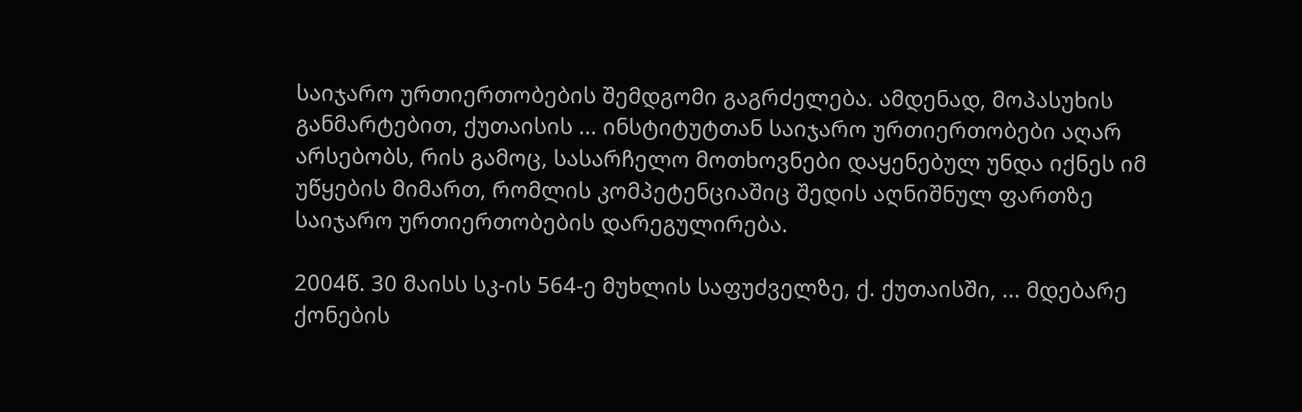საიჯარო ურთიერთობების შემდგომი გაგრძელება. ამდენად, მოპასუხის განმარტებით, ქუთაისის ... ინსტიტუტთან საიჯარო ურთიერთობები აღარ არსებობს, რის გამოც, სასარჩელო მოთხოვნები დაყენებულ უნდა იქნეს იმ უწყების მიმართ, რომლის კომპეტენციაშიც შედის აღნიშნულ ფართზე საიჯარო ურთიერთობების დარეგულირება.

2004წ. 30 მაისს სკ-ის 564-ე მუხლის საფუძველზე, ქ. ქუთაისში, ... მდებარე ქონების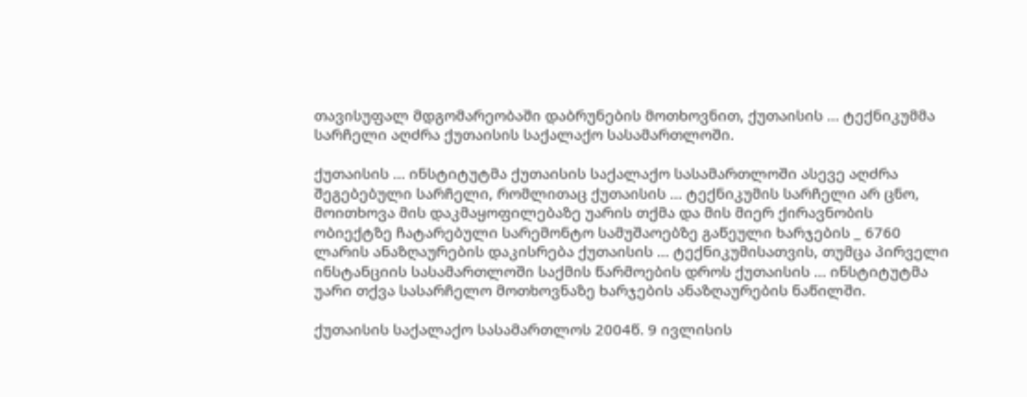თავისუფალ მდგომარეობაში დაბრუნების მოთხოვნით, ქუთაისის ... ტექნიკუმმა სარჩელი აღძრა ქუთაისის საქალაქო სასამართლოში.

ქუთაისის ... ინსტიტუტმა ქუთაისის საქალაქო სასამართლოში ასევე აღძრა შეგებებული სარჩელი, რომლითაც ქუთაისის ... ტექნიკუმის სარჩელი არ ცნო, მოითხოვა მის დაკმაყოფილებაზე უარის თქმა და მის მიერ ქირავნობის ობიექტზე ჩატარებული სარემონტო სამუშაოებზე გაწეული ხარჯების _ 6760 ლარის ანაზღაურების დაკისრება ქუთაისის ... ტექნიკუმისათვის, თუმცა პირველი ინსტანციის სასამართლოში საქმის წარმოების დროს ქუთაისის ... ინსტიტუტმა უარი თქვა სასარჩელო მოთხოვნაზე ხარჯების ანაზღაურების ნაწილში.

ქუთაისის საქალაქო სასამართლოს 2004წ. 9 ივლისის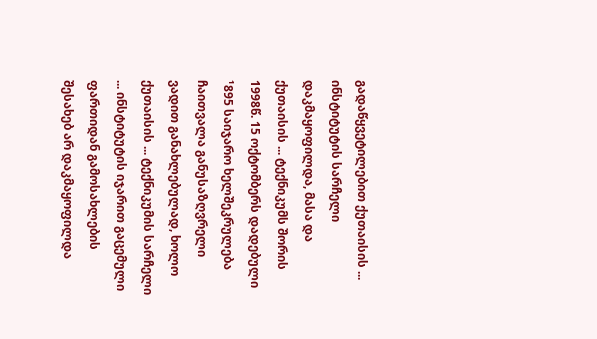გადაწყვეტილებით ქუთაისის ... ინსტიტუტის სარჩელი დაკმაყოფილდა, მასა და ქუთაისის ... ტექნიკუმს შორის 1998წ. 15 ოქტომბერს დადებული ¹895 საიჯარო ხელშეკრულება ჩაითვალა განუსაზღვრელი ვადით განახლებულად, ხოლო ქუთაისის ... ტექნიკუმის სარჩელი ... ინსტიტუტის იჯარით გაცემული ფართიდან გამოსახლების შესახებ არ დაკმაყოფილდა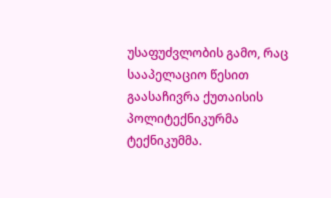უსაფუძვლობის გამო, რაც სააპელაციო წესით გაასაჩივრა ქუთაისის პოლიტექნიკურმა ტექნიკუმმა.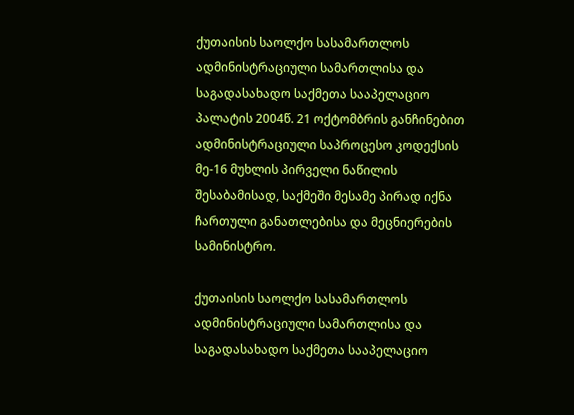ქუთაისის საოლქო სასამართლოს ადმინისტრაციული სამართლისა და საგადასახადო საქმეთა სააპელაციო პალატის 2004წ. 21 ოქტომბრის განჩინებით ადმინისტრაციული საპროცესო კოდექსის მე-16 მუხლის პირველი ნაწილის შესაბამისად, საქმეში მესამე პირად იქნა ჩართული განათლებისა და მეცნიერების სამინისტრო.

ქუთაისის საოლქო სასამართლოს ადმინისტრაციული სამართლისა და საგადასახადო საქმეთა სააპელაციო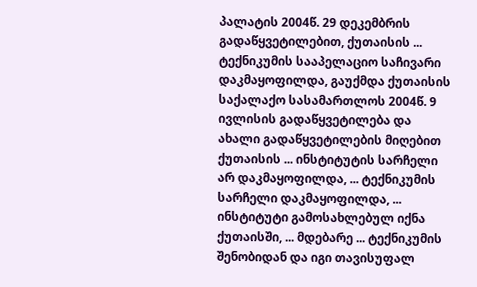პალატის 2004წ. 29 დეკემბრის გადაწყვეტილებით, ქუთაისის ... ტექნიკუმის სააპელაციო საჩივარი დაკმაყოფილდა, გაუქმდა ქუთაისის საქალაქო სასამართლოს 2004წ. 9 ივლისის გადაწყვეტილება და ახალი გადაწყვეტილების მიღებით ქუთაისის ... ინსტიტუტის სარჩელი არ დაკმაყოფილდა, ... ტექნიკუმის სარჩელი დაკმაყოფილდა, ... ინსტიტუტი გამოსახლებულ იქნა ქუთაისში, ... მდებარე ... ტექნიკუმის შენობიდან და იგი თავისუფალ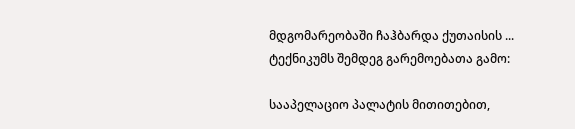მდგომარეობაში ჩაჰბარდა ქუთაისის ... ტექნიკუმს შემდეგ გარემოებათა გამო:

სააპელაციო პალატის მითითებით,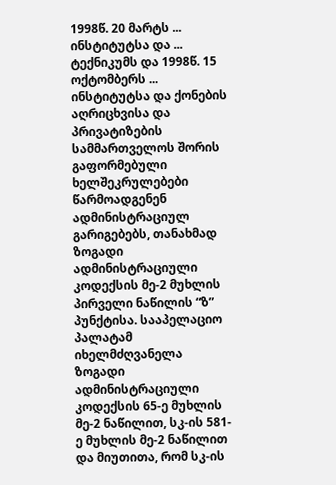1998წ. 20 მარტს ... ინსტიტუტსა და ... ტექნიკუმს და 1998წ. 15 ოქტომბერს ... ინსტიტუტსა და ქონების აღრიცხვისა და პრივატიზების სამმართველოს შორის გაფორმებული ხელშეკრულებები წარმოადგენენ ადმინისტრაციულ გარიგებებს, თანახმად ზოგადი ადმინისტრაციული კოდექსის მე-2 მუხლის პირველი ნაწილის “ზ” პუნქტისა. სააპელაციო პალატამ იხელმძღვანელა ზოგადი ადმინისტრაციული კოდექსის 65-ე მუხლის მე-2 ნაწილით, სკ-ის 581-ე მუხლის მე-2 ნაწილით და მიუთითა, რომ სკ-ის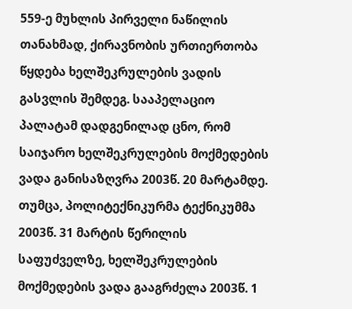559-ე მუხლის პირველი ნაწილის თანახმად, ქირავნობის ურთიერთობა წყდება ხელშეკრულების ვადის გასვლის შემდეგ. სააპელაციო პალატამ დადგენილად ცნო, რომ საიჯარო ხელშეკრულების მოქმედების ვადა განისაზღვრა 2003წ. 20 მარტამდე. თუმცა, პოლიტექნიკურმა ტექნიკუმმა 2003წ. 31 მარტის წერილის საფუძველზე, ხელშეკრულების მოქმედების ვადა გააგრძელა 2003წ. 1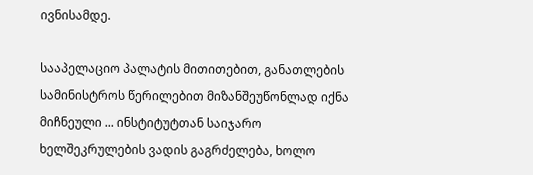ივნისამდე.

სააპელაციო პალატის მითითებით, განათლების სამინისტროს წერილებით მიზანშეუწონლად იქნა მიჩნეული ... ინსტიტუტთან საიჯარო ხელშეკრულების ვადის გაგრძელება, ხოლო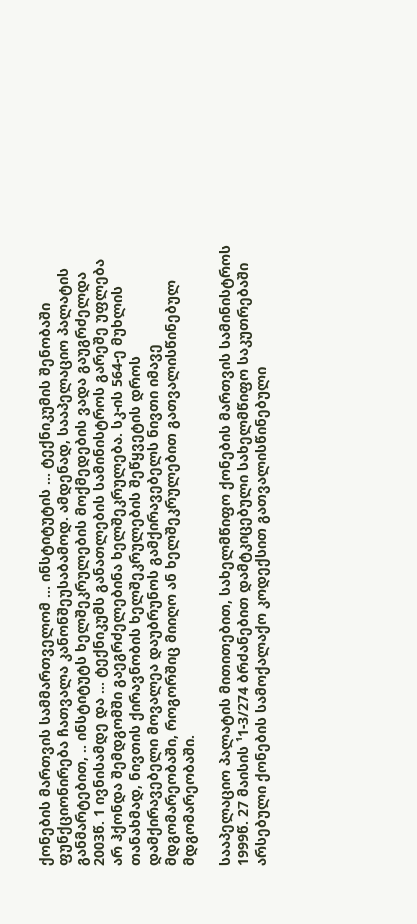ქონების მართვის სამმართველომ ... ინსტიტუტის ... ტექნიკუმის შენობაში ფუნქციონირება ჩათვალა კანონშეუსაბამოდ. ამდენად, სააპელაციო პალატის განმარტებით, .. ინსტიტუტს ხელშეკრულების მოქმედების ვადა გაუგრძელდა 2003წ. 1 ივნისამდე და ... ტექნიკუმს განათლების სამინისტროს გარეშე უფლება არ ჰქონდა შემდგომში გაეგრძელებინა ხელშეკრულება. სკ-ის 564-ე მუხლის თანახმად, ნივთის ქირავნობის ხელშეკრულების შეწყვეტის დროს დამქირავებელი მოვალეა დაუბრუნოს გამქირავებელს ნივთი იმავე მდგომარეობაში, როგორშიც მიიღო ან ხელშეკრულებით გათვალისწინებულ მდგომარეობაში.

სააპელაციო პალატის მითითებით, სახელმწიფო ქონების მართვის სამინისტროს 1999წ. 27 მაისის ¹1-3/274 ბრძანებით დამტკიცებული სახელმწიფო საკუთრებაში არსებული ქონების სამოქალაქო კოდექსით გათვალისწინებული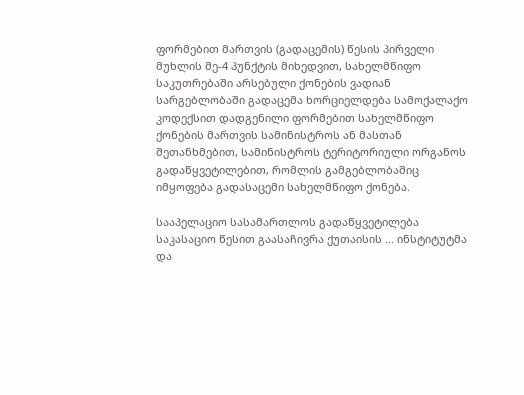ფორმებით მართვის (გადაცემის) წესის პირველი მუხლის მე-4 პუნქტის მიხედვით, სახელმწიფო საკუთრებაში არსებული ქონების ვადიან სარგებლობაში გადაცემა ხორციელდება სამოქალაქო კოდექსით დადგენილი ფორმებით სახელმწიფო ქონების მართვის სამინისტროს ან მასთან შეთანხმებით, სამინისტროს ტერიტორიული ორგანოს გადაწყვეტილებით, რომლის გამგებლობაშიც იმყოფება გადასაცემი სახელმწიფო ქონება.

სააპელაციო სასამართლოს გადაწყვეტილება საკასაციო წესით გაასაჩივრა ქუთაისის ... ინსტიტუტმა და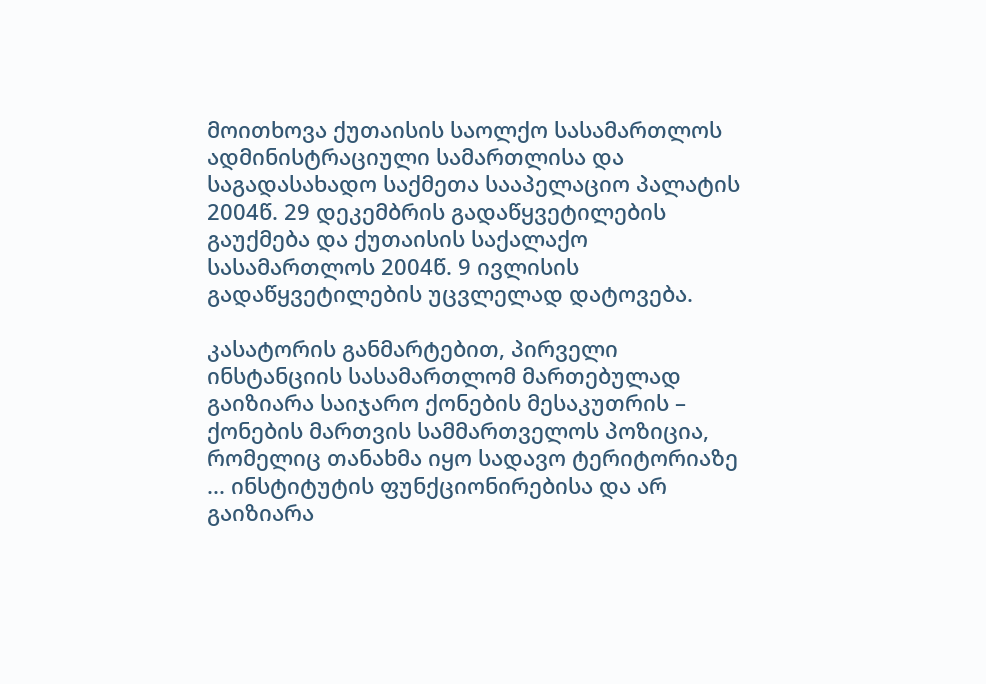მოითხოვა ქუთაისის საოლქო სასამართლოს ადმინისტრაციული სამართლისა და საგადასახადო საქმეთა სააპელაციო პალატის 2004წ. 29 დეკემბრის გადაწყვეტილების გაუქმება და ქუთაისის საქალაქო სასამართლოს 2004წ. 9 ივლისის გადაწყვეტილების უცვლელად დატოვება.

კასატორის განმარტებით, პირველი ინსტანციის სასამართლომ მართებულად გაიზიარა საიჯარო ქონების მესაკუთრის – ქონების მართვის სამმართველოს პოზიცია, რომელიც თანახმა იყო სადავო ტერიტორიაზე ... ინსტიტუტის ფუნქციონირებისა და არ გაიზიარა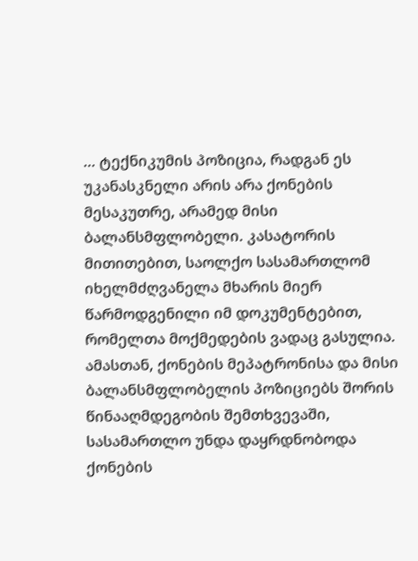... ტექნიკუმის პოზიცია, რადგან ეს უკანასკნელი არის არა ქონების მესაკუთრე, არამედ მისი ბალანსმფლობელი. კასატორის მითითებით, საოლქო სასამართლომ იხელმძღვანელა მხარის მიერ წარმოდგენილი იმ დოკუმენტებით, რომელთა მოქმედების ვადაც გასულია. ამასთან, ქონების მეპატრონისა და მისი ბალანსმფლობელის პოზიციებს შორის წინააღმდეგობის შემთხვევაში, სასამართლო უნდა დაყრდნობოდა ქონების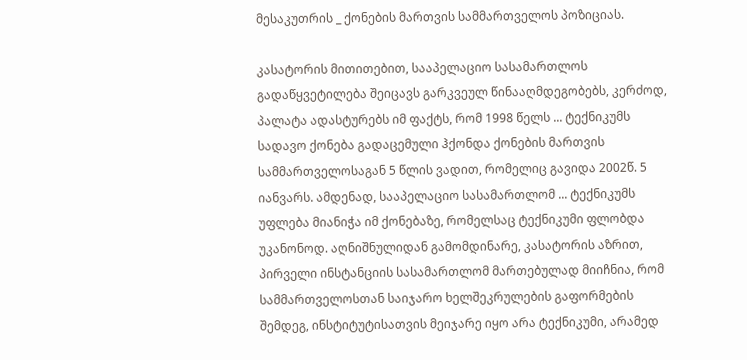მესაკუთრის _ ქონების მართვის სამმართველოს პოზიციას.

კასატორის მითითებით, სააპელაციო სასამართლოს გადაწყვეტილება შეიცავს გარკვეულ წინააღმდეგობებს, კერძოდ, პალატა ადასტურებს იმ ფაქტს, რომ 1998 წელს ... ტექნიკუმს სადავო ქონება გადაცემული ჰქონდა ქონების მართვის სამმართველოსაგან 5 წლის ვადით, რომელიც გავიდა 2002წ. 5 იანვარს. ამდენად, სააპელაციო სასამართლომ ... ტექნიკუმს უფლება მიანიჭა იმ ქონებაზე, რომელსაც ტექნიკუმი ფლობდა უკანონოდ. აღნიშნულიდან გამომდინარე, კასატორის აზრით, პირველი ინსტანციის სასამართლომ მართებულად მიიჩნია, რომ სამმართველოსთან საიჯარო ხელშეკრულების გაფორმების შემდეგ, ინსტიტუტისათვის მეიჯარე იყო არა ტექნიკუმი, არამედ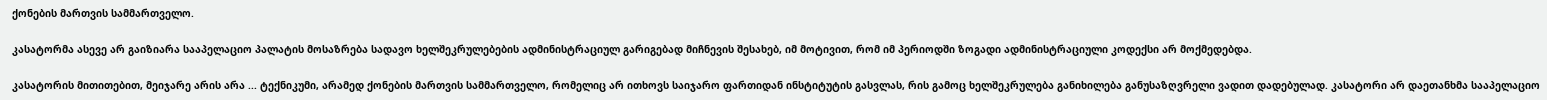ქონების მართვის სამმართველო.

კასატორმა ასევე არ გაიზიარა სააპელაციო პალატის მოსაზრება სადავო ხელშეკრულებების ადმინისტრაციულ გარიგებად მიჩნევის შესახებ, იმ მოტივით, რომ იმ პერიოდში ზოგადი ადმინისტრაციული კოდექსი არ მოქმედებდა.

კასატორის მითითებით, მეიჯარე არის არა ... ტექნიკუმი, არამედ ქონების მართვის სამმართველო, რომელიც არ ითხოვს საიჯარო ფართიდან ინსტიტუტის გასვლას, რის გამოც ხელშეკრულება განიხილება განუსაზღვრელი ვადით დადებულად. კასატორი არ დაეთანხმა სააპელაციო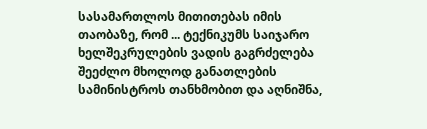სასამართლოს მითითებას იმის თაობაზე, რომ ... ტექნიკუმს საიჯარო ხელშეკრულების ვადის გაგრძელება შეეძლო მხოლოდ განათლების სამინისტროს თანხმობით და აღნიშნა,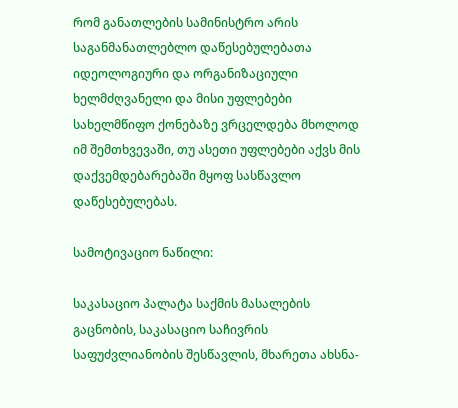რომ განათლების სამინისტრო არის საგანმანათლებლო დაწესებულებათა იდეოლოგიური და ორგანიზაციული ხელმძღვანელი და მისი უფლებები სახელმწიფო ქონებაზე ვრცელდება მხოლოდ იმ შემთხვევაში, თუ ასეთი უფლებები აქვს მის დაქვემდებარებაში მყოფ სასწავლო დაწესებულებას.

სამოტივაციო ნაწილი:

საკასაციო პალატა საქმის მასალების გაცნობის, საკასაციო საჩივრის საფუძვლიანობის შესწავლის, მხარეთა ახსნა-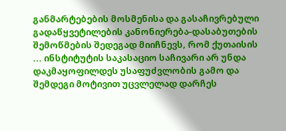განმარტებების მოსმენისა და გასაჩივრებული გადაწყვეტილების კანონიერება-დასაბუთების შემოწმების შედეგად მიიჩნევს, რომ ქუთაისის ... ინსტიტუტის საკასაციო საჩივარი არ უნდა დაკმაყოფილდეს უსაფუძვლობის გამო და შემდეგი მოტივით უცვლელად დარჩეს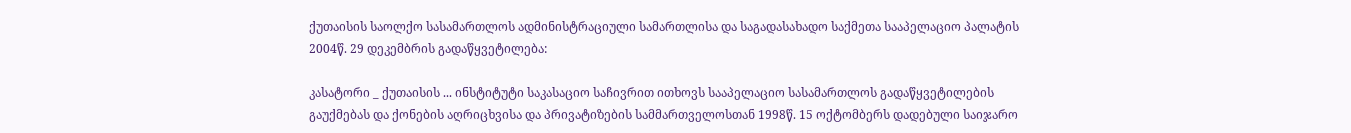ქუთაისის საოლქო სასამართლოს ადმინისტრაციული სამართლისა და საგადასახადო საქმეთა სააპელაციო პალატის 2004წ. 29 დეკემბრის გადაწყვეტილება:

კასატორი _ ქუთაისის ... ინსტიტუტი საკასაციო საჩივრით ითხოვს სააპელაციო სასამართლოს გადაწყვეტილების გაუქმებას და ქონების აღრიცხვისა და პრივატიზების სამმართველოსთან 1998წ. 15 ოქტომბერს დადებული საიჯარო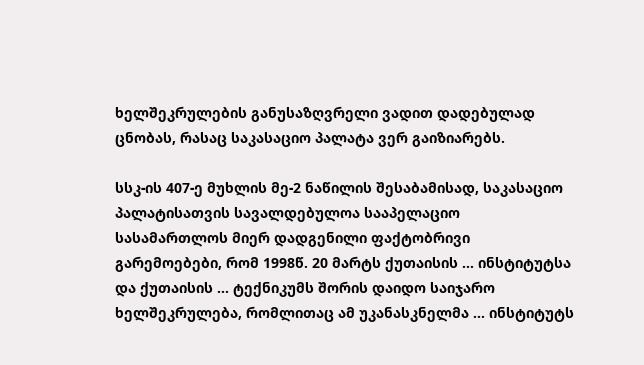ხელშეკრულების განუსაზღვრელი ვადით დადებულად ცნობას, რასაც საკასაციო პალატა ვერ გაიზიარებს.

სსკ-ის 407-ე მუხლის მე-2 ნაწილის შესაბამისად, საკასაციო პალატისათვის სავალდებულოა სააპელაციო სასამართლოს მიერ დადგენილი ფაქტობრივი გარემოებები, რომ 1998წ. 20 მარტს ქუთაისის ... ინსტიტუტსა და ქუთაისის ... ტექნიკუმს შორის დაიდო საიჯარო ხელშეკრულება, რომლითაც ამ უკანასკნელმა ... ინსტიტუტს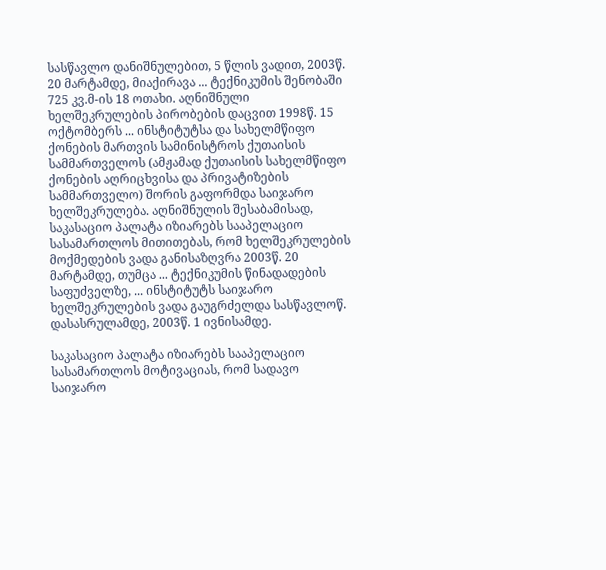სასწავლო დანიშნულებით, 5 წლის ვადით, 2003წ. 20 მარტამდე, მიაქირავა ... ტექნიკუმის შენობაში 725 კვ.მ-ის 18 ოთახი. აღნიშნული ხელშეკრულების პირობების დაცვით 1998წ. 15 ოქტომბერს ... ინსტიტუტსა და სახელმწიფო ქონების მართვის სამინისტროს ქუთაისის სამმართველოს (ამჟამად ქუთაისის სახელმწიფო ქონების აღრიცხვისა და პრივატიზების სამმართველო) შორის გაფორმდა საიჯარო ხელშეკრულება. აღნიშნულის შესაბამისად, საკასაციო პალატა იზიარებს სააპელაციო სასამართლოს მითითებას, რომ ხელშეკრულების მოქმედების ვადა განისაზღვრა 2003წ. 20 მარტამდე, თუმცა ... ტექნიკუმის წინადადების საფუძველზე, ... ინსტიტუტს საიჯარო ხელშეკრულების ვადა გაუგრძელდა სასწავლოწ. დასასრულამდე, 2003წ. 1 ივნისამდე.

საკასაციო პალატა იზიარებს სააპელაციო სასამართლოს მოტივაციას, რომ სადავო საიჯარო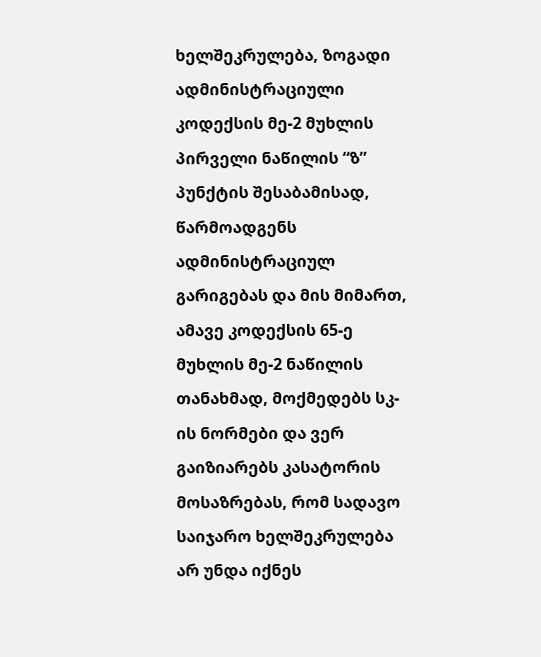ხელშეკრულება, ზოგადი ადმინისტრაციული კოდექსის მე-2 მუხლის პირველი ნაწილის “ზ” პუნქტის შესაბამისად, წარმოადგენს ადმინისტრაციულ გარიგებას და მის მიმართ, ამავე კოდექსის 65-ე მუხლის მე-2 ნაწილის თანახმად, მოქმედებს სკ-ის ნორმები და ვერ გაიზიარებს კასატორის მოსაზრებას, რომ სადავო საიჯარო ხელშეკრულება არ უნდა იქნეს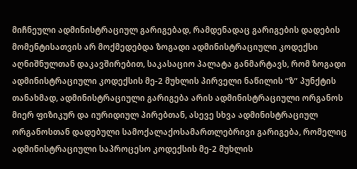მიჩნეული ადმინისტრაციულ გარიგებად, რამდენადაც გარიგების დადების მომენტისათვის არ მოქმედებდა ზოგადი ადმინისტრაციული კოდექსი აღნიშნულთან დაკავშირებით, საკასაციო პალატა განმარტავს, რომ ზოგადი ადმინისტრაციული კოდექსის მე-2 მუხლის პირველი ნაწილის “ზ” პუნქტის თანახმად, ადმინისტრაციული გარიგება არის ადმინისტრაციული ორგანოს მიერ ფიზიკურ და იურიდიულ პირებთან, ასევე სხვა ადმინისტრაციულ ორგანოსთან დადებული სამოქალაქოსამართლებრივი გარიგება, რომელიც ადმინისტრაციული საპროცესო კოდექსის მე-2 მუხლის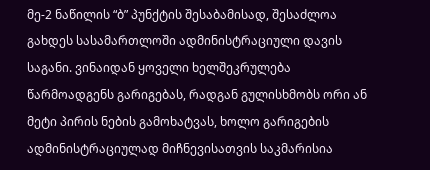მე-2 ნაწილის “ბ” პუნქტის შესაბამისად, შესაძლოა გახდეს სასამართლოში ადმინისტრაციული დავის საგანი. ვინაიდან ყოველი ხელშეკრულება წარმოადგენს გარიგებას, რადგან გულისხმობს ორი ან მეტი პირის ნების გამოხატვას, ხოლო გარიგების ადმინისტრაციულად მიჩნევისათვის საკმარისია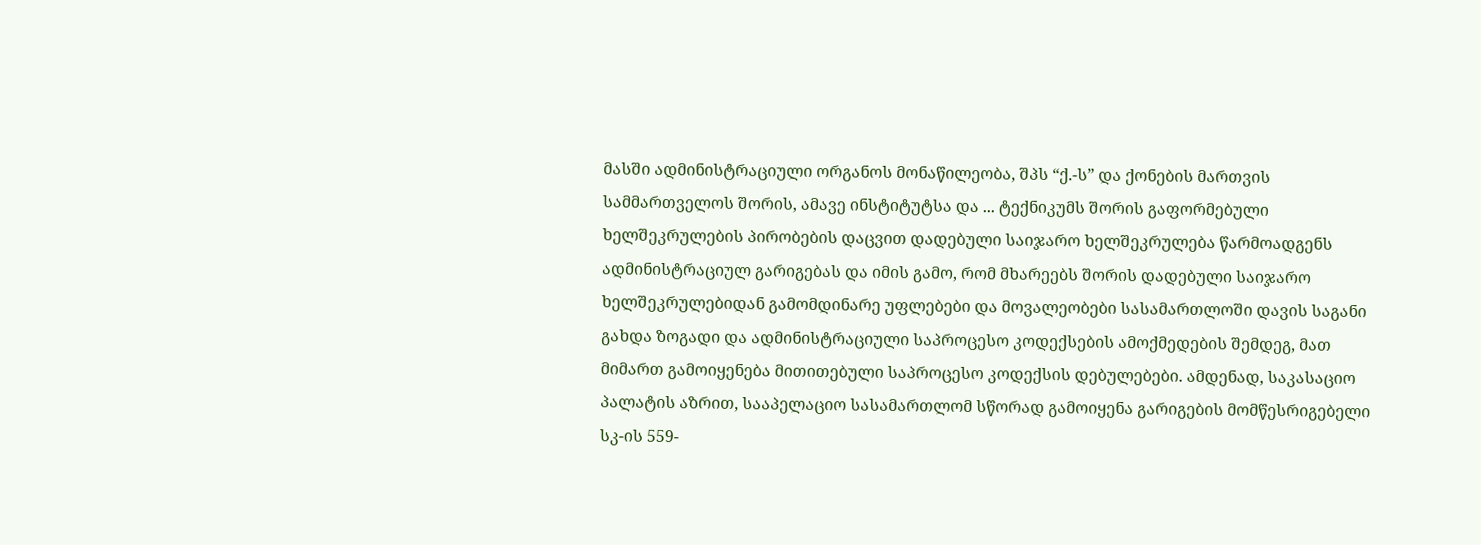მასში ადმინისტრაციული ორგანოს მონაწილეობა, შპს “ქ.-ს” და ქონების მართვის სამმართველოს შორის, ამავე ინსტიტუტსა და ... ტექნიკუმს შორის გაფორმებული ხელშეკრულების პირობების დაცვით დადებული საიჯარო ხელშეკრულება წარმოადგენს ადმინისტრაციულ გარიგებას და იმის გამო, რომ მხარეებს შორის დადებული საიჯარო ხელშეკრულებიდან გამომდინარე უფლებები და მოვალეობები სასამართლოში დავის საგანი გახდა ზოგადი და ადმინისტრაციული საპროცესო კოდექსების ამოქმედების შემდეგ, მათ მიმართ გამოიყენება მითითებული საპროცესო კოდექსის დებულებები. ამდენად, საკასაციო პალატის აზრით, სააპელაციო სასამართლომ სწორად გამოიყენა გარიგების მომწესრიგებელი სკ-ის 559-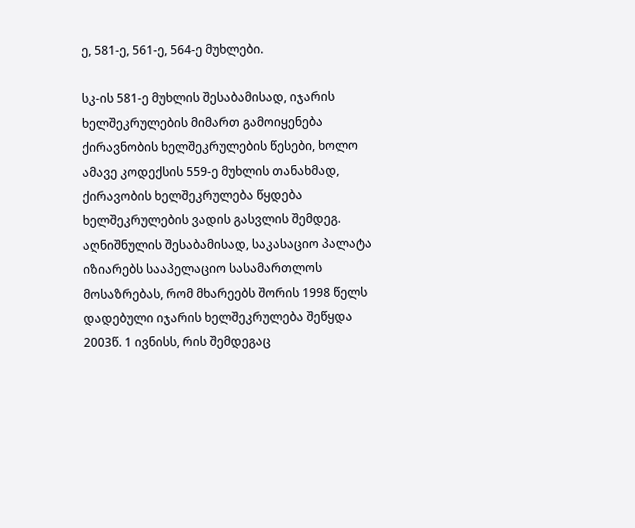ე, 581-ე, 561-ე, 564-ე მუხლები.

სკ-ის 581-ე მუხლის შესაბამისად, იჯარის ხელშეკრულების მიმართ გამოიყენება ქირავნობის ხელშეკრულების წესები, ხოლო ამავე კოდექსის 559-ე მუხლის თანახმად, ქირავობის ხელშეკრულება წყდება ხელშეკრულების ვადის გასვლის შემდეგ. აღნიშნულის შესაბამისად, საკასაციო პალატა იზიარებს სააპელაციო სასამართლოს მოსაზრებას, რომ მხარეებს შორის 1998 წელს დადებული იჯარის ხელშეკრულება შეწყდა 2003წ. 1 ივნისს, რის შემდეგაც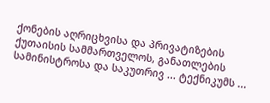ქონების აღრიცხვისა და პრივატიზების ქუთაისის სამმართველოს, განათლების სამინისტროსა და საკუთრივ ... ტექნიკუმს ...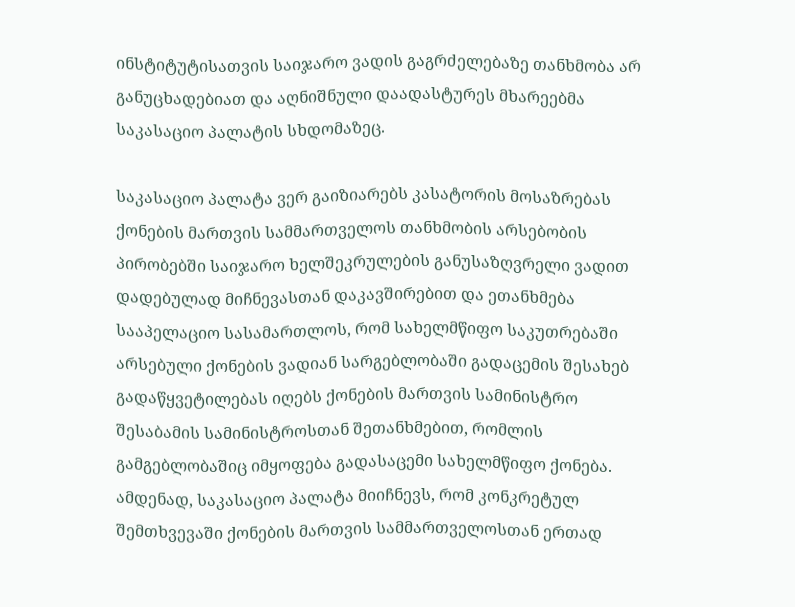ინსტიტუტისათვის საიჯარო ვადის გაგრძელებაზე თანხმობა არ განუცხადებიათ და აღნიშნული დაადასტურეს მხარეებმა საკასაციო პალატის სხდომაზეც.

საკასაციო პალატა ვერ გაიზიარებს კასატორის მოსაზრებას ქონების მართვის სამმართველოს თანხმობის არსებობის პირობებში საიჯარო ხელშეკრულების განუსაზღვრელი ვადით დადებულად მიჩნევასთან დაკავშირებით და ეთანხმება სააპელაციო სასამართლოს, რომ სახელმწიფო საკუთრებაში არსებული ქონების ვადიან სარგებლობაში გადაცემის შესახებ გადაწყვეტილებას იღებს ქონების მართვის სამინისტრო შესაბამის სამინისტროსთან შეთანხმებით, რომლის გამგებლობაშიც იმყოფება გადასაცემი სახელმწიფო ქონება. ამდენად, საკასაციო პალატა მიიჩნევს, რომ კონკრეტულ შემთხვევაში ქონების მართვის სამმართველოსთან ერთად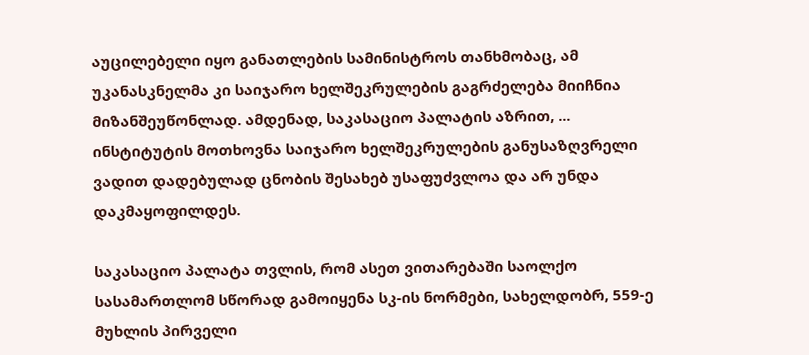აუცილებელი იყო განათლების სამინისტროს თანხმობაც, ამ უკანასკნელმა კი საიჯარო ხელშეკრულების გაგრძელება მიიჩნია მიზანშეუწონლად. ამდენად, საკასაციო პალატის აზრით, ... ინსტიტუტის მოთხოვნა საიჯარო ხელშეკრულების განუსაზღვრელი ვადით დადებულად ცნობის შესახებ უსაფუძვლოა და არ უნდა დაკმაყოფილდეს.

საკასაციო პალატა თვლის, რომ ასეთ ვითარებაში საოლქო სასამართლომ სწორად გამოიყენა სკ-ის ნორმები, სახელდობრ, 559-ე მუხლის პირველი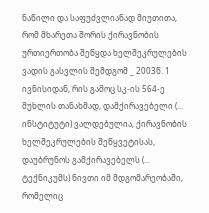ნაწილი და საფუძვლიანად მიუთითა, რომ მხარეთა შორის ქირავნობის ურთიერთობა შეწყდა ხელშეკრულების ვადის გასვლის შემდგომ _ 2003წ. 1 ივნისიდან, რის გამოც სკ-ის 564-ე მუხლის თანახმად, დამქირავებელი (... ინსტიტუტი) ვალდებულია, ქირავნობის ხელშეკრულების შეწყვეტისას, დაუბრუნოს გამქირავებელს (... ტექნიკუმს) ნივთი იმ მდგომარეობაში, რომელიც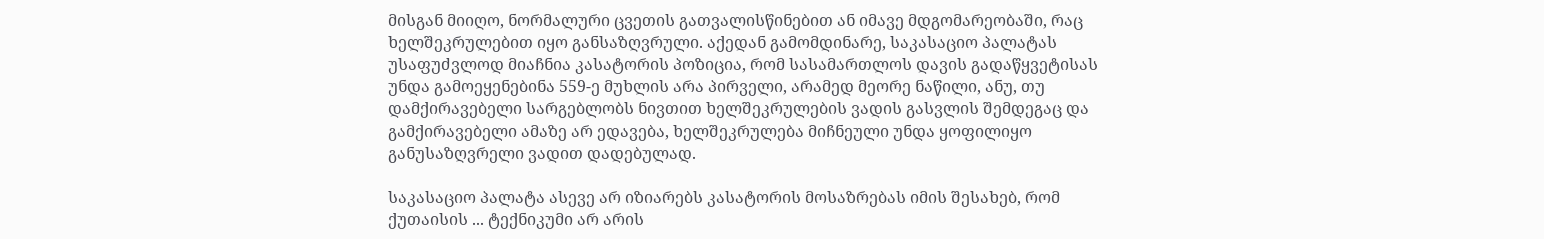მისგან მიიღო, ნორმალური ცვეთის გათვალისწინებით ან იმავე მდგომარეობაში, რაც ხელშეკრულებით იყო განსაზღვრული. აქედან გამომდინარე, საკასაციო პალატას უსაფუძვლოდ მიაჩნია კასატორის პოზიცია, რომ სასამართლოს დავის გადაწყვეტისას უნდა გამოეყენებინა 559-ე მუხლის არა პირველი, არამედ მეორე ნაწილი, ანუ, თუ დამქირავებელი სარგებლობს ნივთით ხელშეკრულების ვადის გასვლის შემდეგაც და გამქირავებელი ამაზე არ ედავება, ხელშეკრულება მიჩნეული უნდა ყოფილიყო განუსაზღვრელი ვადით დადებულად.

საკასაციო პალატა ასევე არ იზიარებს კასატორის მოსაზრებას იმის შესახებ, რომ ქუთაისის ... ტექნიკუმი არ არის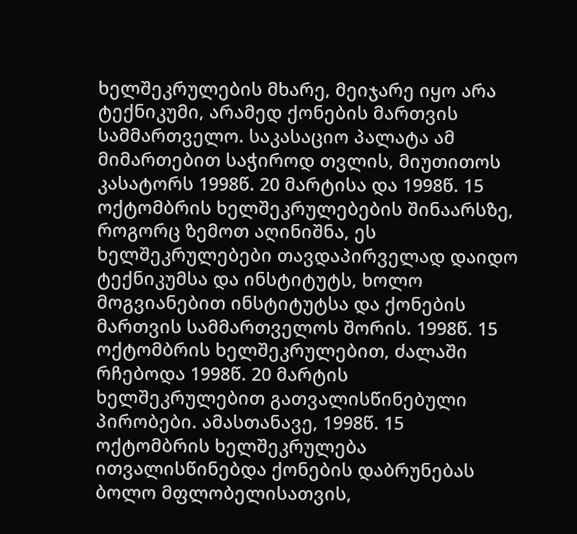ხელშეკრულების მხარე, მეიჯარე იყო არა ტექნიკუმი, არამედ ქონების მართვის სამმართველო. საკასაციო პალატა ამ მიმართებით საჭიროდ თვლის, მიუთითოს კასატორს 1998წ. 20 მარტისა და 1998წ. 15 ოქტომბრის ხელშეკრულებების შინაარსზე, როგორც ზემოთ აღინიშნა, ეს ხელშეკრულებები თავდაპირველად დაიდო ტექნიკუმსა და ინსტიტუტს, ხოლო მოგვიანებით ინსტიტუტსა და ქონების მართვის სამმართველოს შორის. 1998წ. 15 ოქტომბრის ხელშეკრულებით, ძალაში რჩებოდა 1998წ. 20 მარტის ხელშეკრულებით გათვალისწინებული პირობები. ამასთანავე, 1998წ. 15 ოქტომბრის ხელშეკრულება ითვალისწინებდა ქონების დაბრუნებას ბოლო მფლობელისათვის,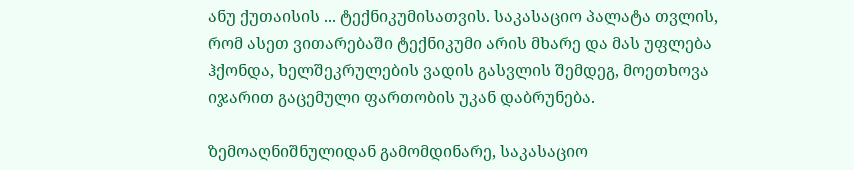ანუ ქუთაისის ... ტექნიკუმისათვის. საკასაციო პალატა თვლის, რომ ასეთ ვითარებაში ტექნიკუმი არის მხარე და მას უფლება ჰქონდა, ხელშეკრულების ვადის გასვლის შემდეგ, მოეთხოვა იჯარით გაცემული ფართობის უკან დაბრუნება.

ზემოაღნიშნულიდან გამომდინარე, საკასაციო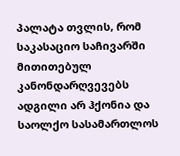პალატა თვლის, რომ საკასაციო საჩივარში მითითებულ კანონდარღვევებს ადგილი არ ჰქონია და საოლქო სასამართლოს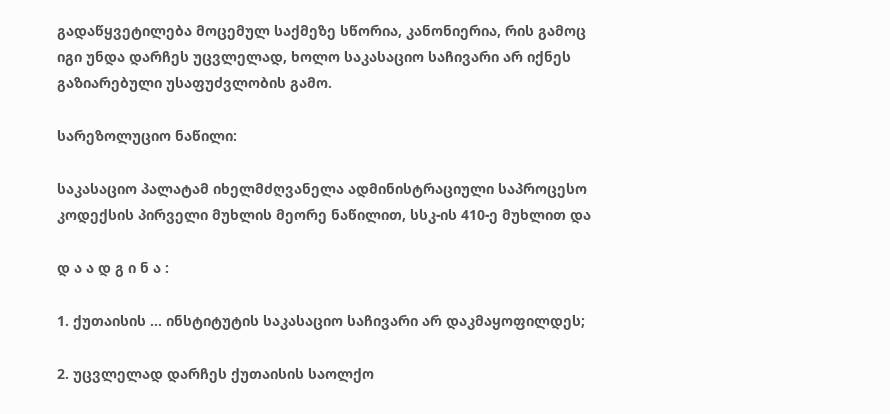გადაწყვეტილება მოცემულ საქმეზე სწორია, კანონიერია, რის გამოც იგი უნდა დარჩეს უცვლელად, ხოლო საკასაციო საჩივარი არ იქნეს გაზიარებული უსაფუძვლობის გამო.

სარეზოლუციო ნაწილი:

საკასაციო პალატამ იხელმძღვანელა ადმინისტრაციული საპროცესო კოდექსის პირველი მუხლის მეორე ნაწილით, სსკ-ის 410-ე მუხლით და

დ ა ა დ გ ი ნ ა :

1. ქუთაისის ... ინსტიტუტის საკასაციო საჩივარი არ დაკმაყოფილდეს;

2. უცვლელად დარჩეს ქუთაისის საოლქო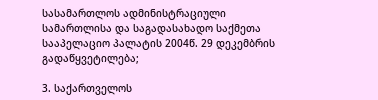სასამართლოს ადმინისტრაციული სამართლისა და საგადასახადო საქმეთა სააპელაციო პალატის 2004წ. 29 დეკემბრის გადაწყვეტილება;

3. საქართველოს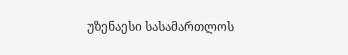უზენაესი სასამართლოს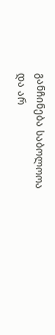განჩინება საბოლოოა და არ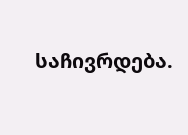საჩივრდება.